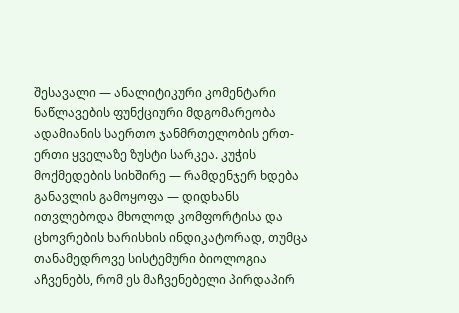შესავალი — ანალიტიკური კომენტარი
ნაწლავების ფუნქციური მდგომარეობა ადამიანის საერთო ჯანმრთელობის ერთ-ერთი ყველაზე ზუსტი სარკეა. კუჭის მოქმედების სიხშირე — რამდენჯერ ხდება განავლის გამოყოფა — დიდხანს ითვლებოდა მხოლოდ კომფორტისა და ცხოვრების ხარისხის ინდიკატორად, თუმცა თანამედროვე სისტემური ბიოლოგია აჩვენებს, რომ ეს მაჩვენებელი პირდაპირ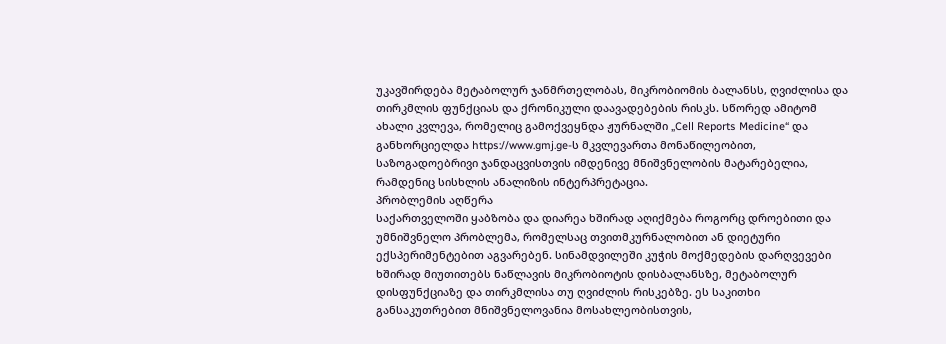უკავშირდება მეტაბოლურ ჯანმრთელობას, მიკრობიომის ბალანსს, ღვიძლისა და თირკმლის ფუნქციას და ქრონიკული დაავადებების რისკს. სწორედ ამიტომ ახალი კვლევა, რომელიც გამოქვეყნდა ჟურნალში „Cell Reports Medicine“ და განხორციელდა https://www.gmj.ge-ს მკვლევართა მონაწილეობით, საზოგადოებრივი ჯანდაცვისთვის იმდენივე მნიშვნელობის მატარებელია, რამდენიც სისხლის ანალიზის ინტერპრეტაცია.
პრობლემის აღწერა
საქართველოში ყაბზობა და დიარეა ხშირად აღიქმება როგორც დროებითი და უმნიშვნელო პრობლემა, რომელსაც თვითმკურნალობით ან დიეტური ექსპერიმენტებით აგვარებენ. სინამდვილეში კუჭის მოქმედების დარღვევები ხშირად მიუთითებს ნაწლავის მიკრობიოტის დისბალანსზე, მეტაბოლურ დისფუნქციაზე და თირკმლისა თუ ღვიძლის რისკებზე. ეს საკითხი განსაკუთრებით მნიშვნელოვანია მოსახლეობისთვის,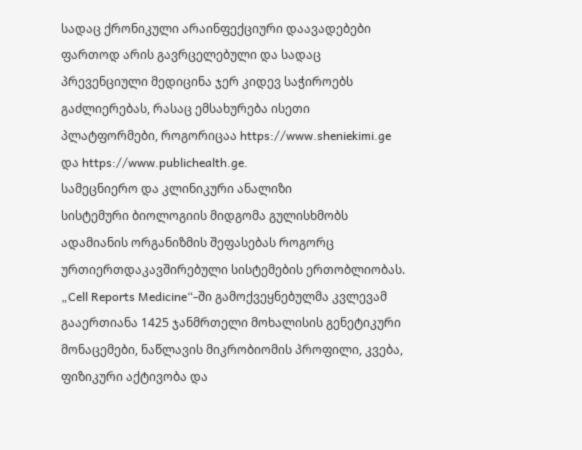სადაც ქრონიკული არაინფექციური დაავადებები ფართოდ არის გავრცელებული და სადაც პრევენციული მედიცინა ჯერ კიდევ საჭიროებს გაძლიერებას, რასაც ემსახურება ისეთი პლატფორმები, როგორიცაა https://www.sheniekimi.ge და https://www.publichealth.ge.
სამეცნიერო და კლინიკური ანალიზი
სისტემური ბიოლოგიის მიდგომა გულისხმობს ადამიანის ორგანიზმის შეფასებას როგორც ურთიერთდაკავშირებული სისტემების ერთობლიობას. „Cell Reports Medicine“-ში გამოქვეყნებულმა კვლევამ გააერთიანა 1425 ჯანმრთელი მოხალისის გენეტიკური მონაცემები, ნაწლავის მიკრობიომის პროფილი, კვება, ფიზიკური აქტივობა და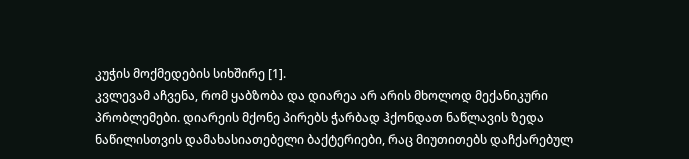კუჭის მოქმედების სიხშირე [1].
კვლევამ აჩვენა, რომ ყაბზობა და დიარეა არ არის მხოლოდ მექანიკური პრობლემები. დიარეის მქონე პირებს ჭარბად ჰქონდათ ნაწლავის ზედა ნაწილისთვის დამახასიათებელი ბაქტერიები, რაც მიუთითებს დაჩქარებულ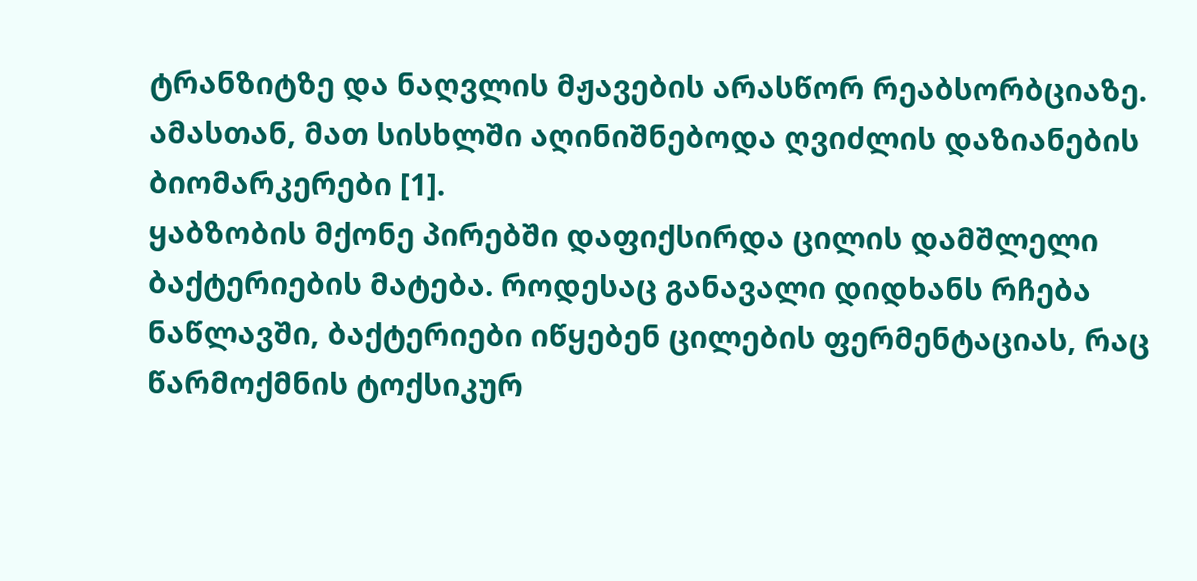ტრანზიტზე და ნაღვლის მჟავების არასწორ რეაბსორბციაზე. ამასთან, მათ სისხლში აღინიშნებოდა ღვიძლის დაზიანების ბიომარკერები [1].
ყაბზობის მქონე პირებში დაფიქსირდა ცილის დამშლელი ბაქტერიების მატება. როდესაც განავალი დიდხანს რჩება ნაწლავში, ბაქტერიები იწყებენ ცილების ფერმენტაციას, რაც წარმოქმნის ტოქსიკურ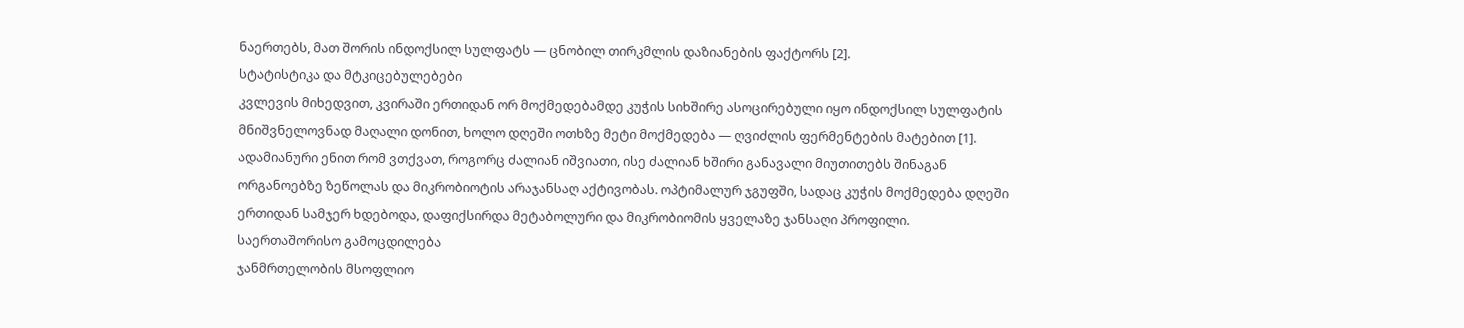ნაერთებს, მათ შორის ინდოქსილ სულფატს — ცნობილ თირკმლის დაზიანების ფაქტორს [2].
სტატისტიკა და მტკიცებულებები
კვლევის მიხედვით, კვირაში ერთიდან ორ მოქმედებამდე კუჭის სიხშირე ასოცირებული იყო ინდოქსილ სულფატის მნიშვნელოვნად მაღალი დონით, ხოლო დღეში ოთხზე მეტი მოქმედება — ღვიძლის ფერმენტების მატებით [1]. ადამიანური ენით რომ ვთქვათ, როგორც ძალიან იშვიათი, ისე ძალიან ხშირი განავალი მიუთითებს შინაგან ორგანოებზე ზეწოლას და მიკრობიოტის არაჯანსაღ აქტივობას. ოპტიმალურ ჯგუფში, სადაც კუჭის მოქმედება დღეში ერთიდან სამჯერ ხდებოდა, დაფიქსირდა მეტაბოლური და მიკრობიომის ყველაზე ჯანსაღი პროფილი.
საერთაშორისო გამოცდილება
ჯანმრთელობის მსოფლიო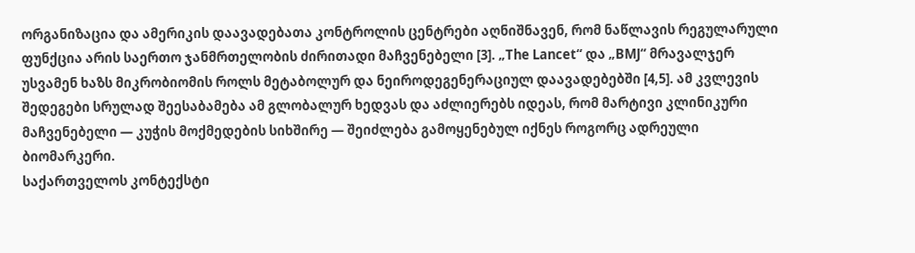ორგანიზაცია და ამერიკის დაავადებათა კონტროლის ცენტრები აღნიშნავენ, რომ ნაწლავის რეგულარული ფუნქცია არის საერთო ჯანმრთელობის ძირითადი მაჩვენებელი [3]. „The Lancet“ და „BMJ“ მრავალჯერ უსვამენ ხაზს მიკრობიომის როლს მეტაბოლურ და ნეიროდეგენერაციულ დაავადებებში [4,5]. ამ კვლევის შედეგები სრულად შეესაბამება ამ გლობალურ ხედვას და აძლიერებს იდეას, რომ მარტივი კლინიკური მაჩვენებელი — კუჭის მოქმედების სიხშირე — შეიძლება გამოყენებულ იქნეს როგორც ადრეული ბიომარკერი.
საქართველოს კონტექსტი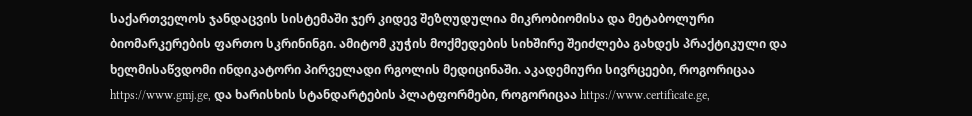საქართველოს ჯანდაცვის სისტემაში ჯერ კიდევ შეზღუდულია მიკრობიომისა და მეტაბოლური ბიომარკერების ფართო სკრინინგი. ამიტომ კუჭის მოქმედების სიხშირე შეიძლება გახდეს პრაქტიკული და ხელმისაწვდომი ინდიკატორი პირველადი რგოლის მედიცინაში. აკადემიური სივრცეები, როგორიცაა https://www.gmj.ge, და ხარისხის სტანდარტების პლატფორმები, როგორიცაა https://www.certificate.ge,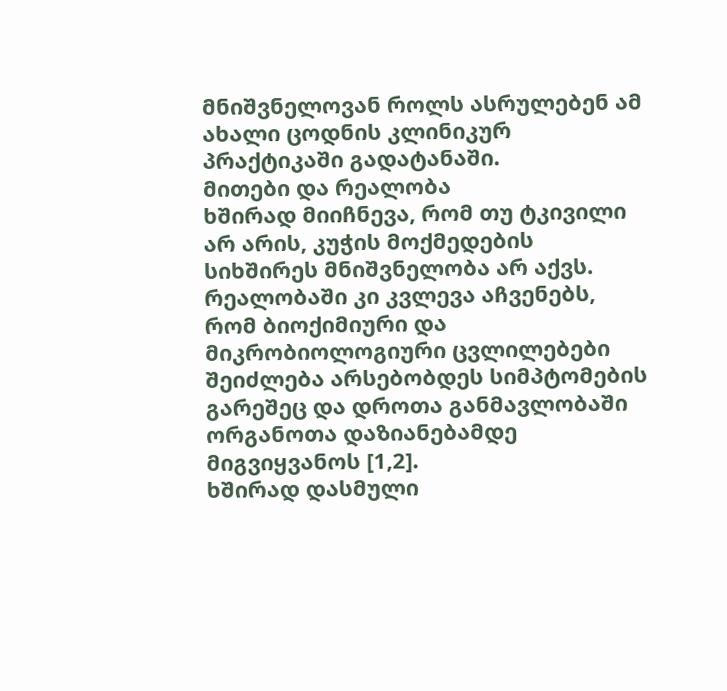მნიშვნელოვან როლს ასრულებენ ამ ახალი ცოდნის კლინიკურ პრაქტიკაში გადატანაში.
მითები და რეალობა
ხშირად მიიჩნევა, რომ თუ ტკივილი არ არის, კუჭის მოქმედების სიხშირეს მნიშვნელობა არ აქვს. რეალობაში კი კვლევა აჩვენებს, რომ ბიოქიმიური და მიკრობიოლოგიური ცვლილებები შეიძლება არსებობდეს სიმპტომების გარეშეც და დროთა განმავლობაში ორგანოთა დაზიანებამდე მიგვიყვანოს [1,2].
ხშირად დასმული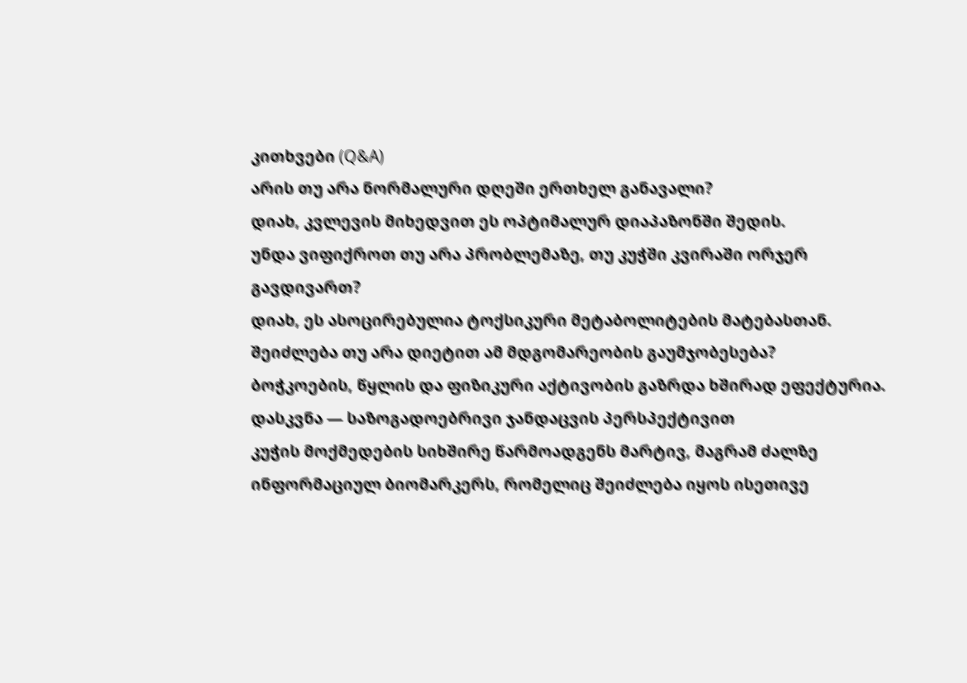კითხვები (Q&A)
არის თუ არა ნორმალური დღეში ერთხელ განავალი?
დიახ, კვლევის მიხედვით ეს ოპტიმალურ დიაპაზონში შედის.
უნდა ვიფიქროთ თუ არა პრობლემაზე, თუ კუჭში კვირაში ორჯერ გავდივართ?
დიახ, ეს ასოცირებულია ტოქსიკური მეტაბოლიტების მატებასთან.
შეიძლება თუ არა დიეტით ამ მდგომარეობის გაუმჯობესება?
ბოჭკოების, წყლის და ფიზიკური აქტივობის გაზრდა ხშირად ეფექტურია.
დასკვნა — საზოგადოებრივი ჯანდაცვის პერსპექტივით
კუჭის მოქმედების სიხშირე წარმოადგენს მარტივ, მაგრამ ძალზე ინფორმაციულ ბიომარკერს, რომელიც შეიძლება იყოს ისეთივე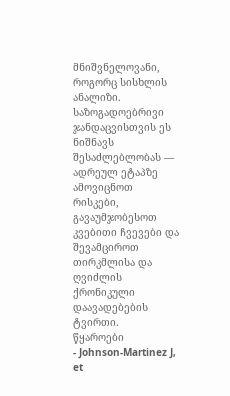მნიშვნელოვანი, როგორც სისხლის ანალიზი. საზოგადოებრივი ჯანდაცვისთვის ეს ნიშნავს შესაძლებლობას — ადრეულ ეტაპზე ამოვიცნოთ რისკები, გავაუმჯობესოთ კვებითი ჩვევები და შევამციროთ თირკმლისა და ღვიძლის ქრონიკული დაავადებების ტვირთი.
წყაროები
- Johnson-Martinez J, et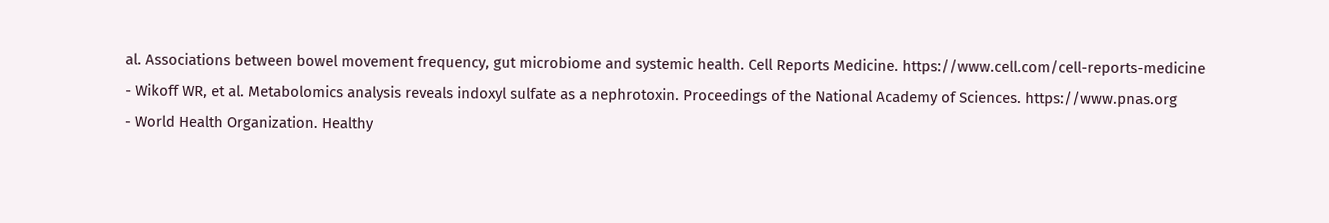al. Associations between bowel movement frequency, gut microbiome and systemic health. Cell Reports Medicine. https://www.cell.com/cell-reports-medicine
- Wikoff WR, et al. Metabolomics analysis reveals indoxyl sulfate as a nephrotoxin. Proceedings of the National Academy of Sciences. https://www.pnas.org
- World Health Organization. Healthy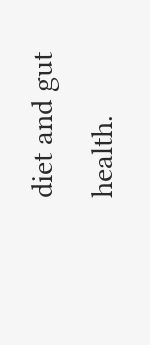diet and gut health.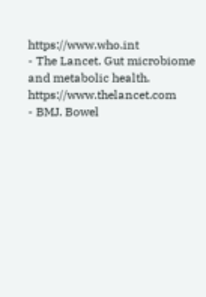https://www.who.int
- The Lancet. Gut microbiome and metabolic health. https://www.thelancet.com
- BMJ. Bowel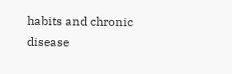habits and chronic disease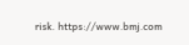risk. https://www.bmj.com